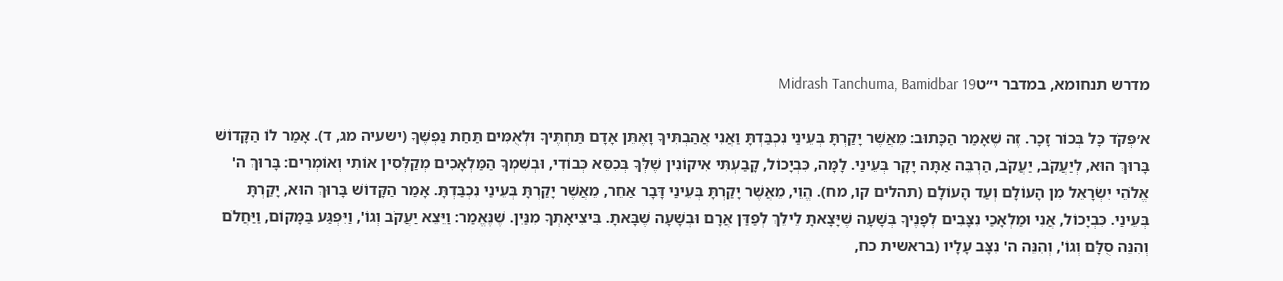מדרש תנחומא, במדבר י״טMidrash Tanchuma, Bamidbar 19

א׳פְּקֹד כָּל בְּכוֹר זָכָר. זֶה שֶׁאָמַר הַכָּתוּב: מֵאֲשֶׁר יָקַרְתָּ בְּעֵינַי נִכְבַּדְתָּ וַאֲנִי אֲהַבְתִּיךָ וָאֶתֵּן אָדָם תַּחְתֶּיךָ וּלְאֻמִּים תַּחַת נַפְשֶׁךָ (ישעיה מג, ד). אָמַר לוֹ הַקָּדוֹשׁ בָּרוּךְ הוּא, לְיַעֲקֹב, יַעֲקֹב, הַרְבֵּה אַתָּה יָקָר בְּעֵינַי. לָמָּה, כִּבְיָכוֹל, קָבַעְתִּי אִיקוֹנִין שֶׁלְּךָ בְּכִסֵּא כְּבוֹדִי, וּבְשִׁמְךָ הַמַּלְאָכִים מְקַלְּסִין אוֹתִי וְאוֹמְרִים: בָּרוּךְ ה' אֱלֹהֵי יִשְׂרָאֵל מִן הָעוֹלָם וְעַד הָעוֹלָם (תהלים קו, מח). הֱוֵי, מֵאֲשֶׁר יָקַרְתָּ בְּעֵינַי דָּבָר אַחֵר, מֵאֲשֶׁר יָקַרְתָּ בְּעֵינַי נִכְבַּדְתָּ. אָמַר הַקָּדוֹשׁ בָּרוּךְ הוּא, יָקַרְתָּ בְּעֵינַי. כִּבְיָכוֹל, אֲנִי וּמַלְאָכַי נִצָּבִים לְפָנֶיךָ בְּשָׁעָה שֶׁיָּצָאתָ לֵילֵךְ לְפַדַּן אֲרָם וּבְשָׁעָה שֶׁבָּאתָ. בִּיצִיאָתְךָ מִנַּיִן. שֶׁנֶּאֱמַר: וַיֵּצֵא יַעֲקֹב וְגוֹ', וַיִּפְגַּע בַּמָּקוֹם, וַיַּחֲלֹם וְהִנֵּה סֻלָּם וְגוֹ', וְהִנֵּה ה' נִצָּב עָלָיו (בראשית כח,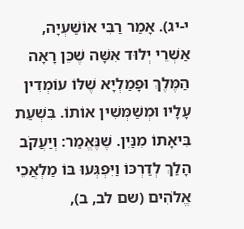י-יג). אָמַר רַבִּי אוֹשַׁעְיָה, אַשְׁרֵי יְלוּד אִשָּׁה שֶׁכֵּן רָאָה הַמֶּלֶךְ וּפָמַלְיָא שֶׁלּוֹ עוֹמְדִין עָלָיו וּמְשַׁמְּשִׁין אוֹתוֹ. בִּשְׁעַת בִּיאָתוֹ מִנַּיִן. שֶׁנֶּאֱמַר: וְיַעֲקֹב הָלַךְ לְדַרְכּוֹ וַיִּפְגְּעוּ בּוֹ מַלְאֲכֵי אֱלֹהִים (שם לב, ב),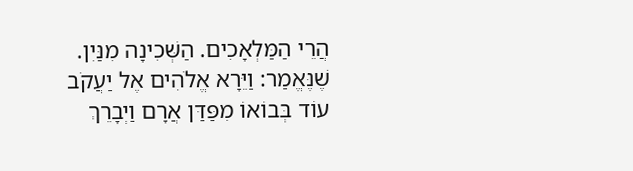הֲרֵי הַמַּלְאָכִים. הַשְּׁכִינָה מִנַּיִן. שֶׁנֶּאֱמַר: וַיֵּרָא אֱלֹהִים אֶל יַעֲקֹב עוֹד בְּבוֹאוֹ מִפַּדַּן אֲרָם וַיְבָרֵךְ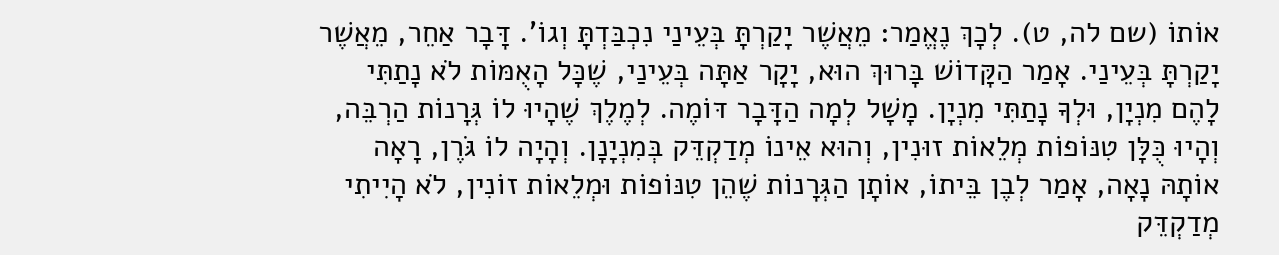אוֹתוֹ (שם לה, ט). לְכָךְ נֶאֱמַר: מֵאֲשֶׁר יָקַרְתָּ בְּעֵינַי נִכְבַּדְתָּ וְגוֹ'. דָּבָר אַחֵר, מֵאֲשֶׁר יָקַרְתָּ בְּעֵינַי. אָמַר הַקָּדוֹשׁ בָּרוּךְ הוּא, יָקָר אַתָּה בְּעֵינַי, שֶׁכָּל הָאֻמּוֹת לֹא נָתַתִּי לָהֶם מִנְיָן, וּלְךָ נָתַתִּי מִנְיָן. מָשָׁל לְמָה הַדָּבָר דּוֹמֶה. לְמֶלֶךְ שֶׁהָיוּ לוֹ גְּרָנוֹת הַרְבֵּה, וְהָיוּ כֻּלָּן טִנּוֹפוֹת מְלֵאוֹת זוּנִין, וְהוּא אֵינוֹ מְדַקְדֵּק בְּמִנְיָנָן. וְהָיָה לוֹ גֹּרֶן, רָאָה אוֹתָהּ נָאָה, אָמַר לְבֶן בֵּיתוֹ, אוֹתָן הַגְּרָנוֹת שֶׁהֵן טִנּוֹפוֹת וּמְלֵאוֹת זוֹנִין, לֹא הָיִיתִי מְדַקְדֵּק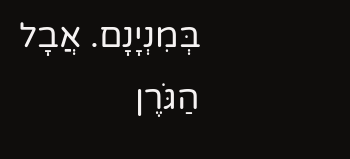בְּמִנְיָנָם. אֲבָל הַגֹּרֶן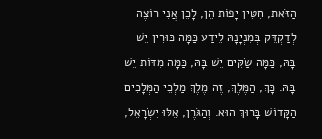הַזֹּאת, חִטִּין יָפוֹת הֵן, לָכֵן אֲנִי רוֹצֶה לְדַקְדֵּק בְּמִנְיָנָהּ לֵידַע כַּמָּה כּוּרִין יֵשׁ בָּהּ, כַּמָּה שַׂקִּים יֵשׁ בָּהּ, כַּמָּה מִדּוֹת יֵשׁ בָּהּ. כָּךְ, הַמֶּלֶךְ, זֶה מֶלֶךְ מַלְכֵי הַמְּלָכִים הַקָּדוֹשׁ בָּרוּךְ הוּא. וְהַגֹּרֶן, אֵלּוּ יִשְׂרָאֵל,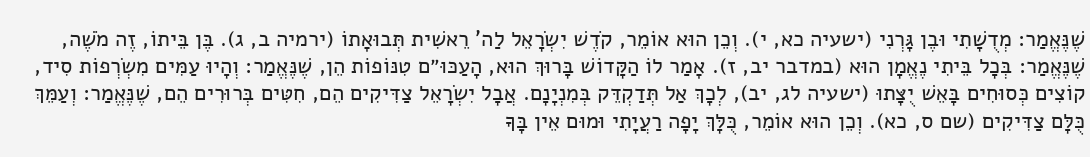שֶׁנֶּאֱמַר: מְדֻשָׁתִי וּבֶן גָּרְנִי (ישעיה כא, י). וְכֵן הוּא אוֹמֵר, קֹדֶשׁ יִשְׂרָאֵל לַה' רֵאשִׁית תְּבוּאָתוֹ (ירמיה ב, ג). בֶּן בֵּיתוֹ, זֶה מֹשֶׁה, שֶׁנֶּאֱמַר: בְּכָל בֵּיתִי נֶאֱמָן הוּא (במדבר יב, ז). אָמַר לוֹ הַקָּדוֹשׁ בָּרוּךְ הוּא, הָעַכּוּ״ם טִנּוֹפוֹת הֵן, שֶׁנֶּאֱמַר: וְהָיוּ עַמִּים מִשְׂרְפוֹת סִיד, קוֹצִים כְּסוּחִים בָּאֵשׁ יֻצָּתוּ (ישעיה לג, יב), לְכָךְ אַל תְּדַקְדֵּק בְּמִנְיָנָם. אֲבָל יִשְׂרָאֵל צַדִּיקִים הֵם, חִטִּים בְּרוּרִים הֵם, שֶׁנֶּאֱמַר: וְעַמֵּךְ כֻּלָּם צַדִּיקִים (שם ס, כא). וְכֵן הוּא אוֹמֵר, כֻּלָּךְ יָפָה רַעֲיָתִי וּמוּם אֵין בָּךָ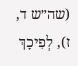(שה״ש ד, ז), לְפִיכָךְ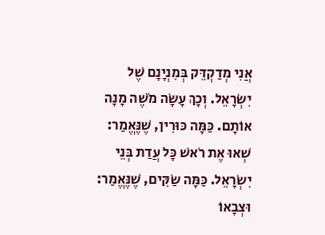אֲנִי מְדַקְדֵּק בְּמִנְיָנָם שֶׁל יִשְׂרָאֵל. וְכָךְ עָשָׂה מֹשֶׁה מָנָה אוֹתָם. כַּמָּה כּוּרִין, שֶׁנֶּאֱמַר: שְׁאוּ אֶת רֹאשׁ כָּל עֲדַת בְּנֵי יִשְׂרָאֵל. כַּמָּה שַׂקִּים, שֶׁנֶּאֱמַר: וּצְבָאוֹ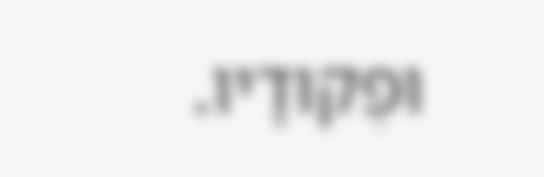וּפְקוּדָיו.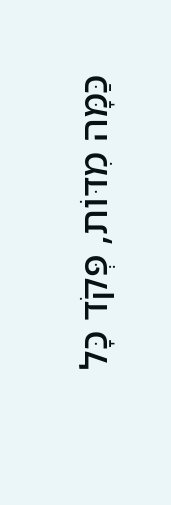כַּמָּה מִדּוֹת, פְּקֹד כָּל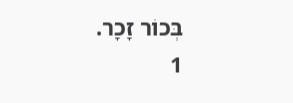בְּכוֹר זָכָר.
1